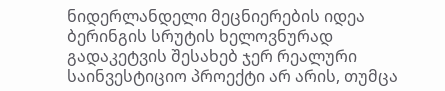ნიდერლანდელი მეცნიერების იდეა ბერინგის სრუტის ხელოვნურად გადაკეტვის შესახებ ჯერ რეალური საინვესტიციო პროექტი არ არის, თუმცა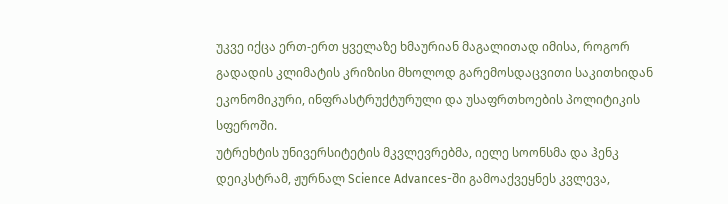უკვე იქცა ერთ-ერთ ყველაზე ხმაურიან მაგალითად იმისა, როგორ გადადის კლიმატის კრიზისი მხოლოდ გარემოსდაცვითი საკითხიდან ეკონომიკური, ინფრასტრუქტურული და უსაფრთხოების პოლიტიკის სფეროში.
უტრეხტის უნივერსიტეტის მკვლევრებმა, იელე სოონსმა და ჰენკ დეიკსტრამ, ჟურნალ Science Advances-ში გამოაქვეყნეს კვლევა,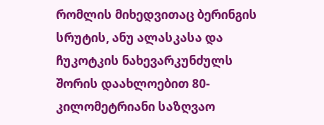რომლის მიხედვითაც ბერინგის სრუტის, ანუ ალასკასა და ჩუკოტკის ნახევარკუნძულს შორის დაახლოებით 80-კილომეტრიანი საზღვაო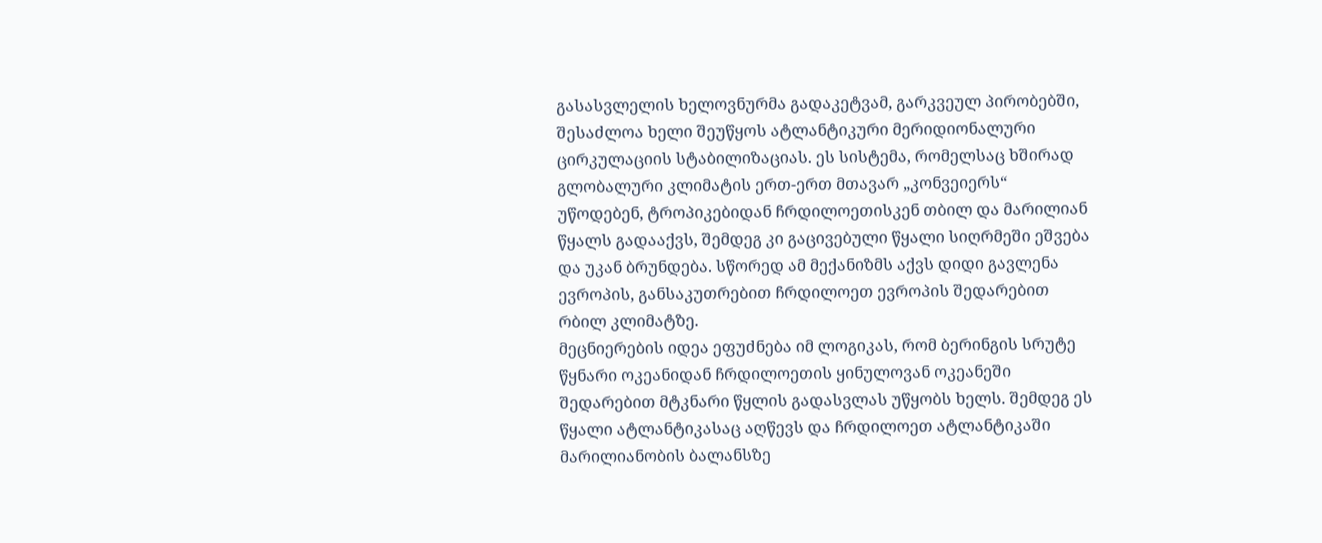გასასვლელის ხელოვნურმა გადაკეტვამ, გარკვეულ პირობებში, შესაძლოა ხელი შეუწყოს ატლანტიკური მერიდიონალური ცირკულაციის სტაბილიზაციას. ეს სისტემა, რომელსაც ხშირად გლობალური კლიმატის ერთ-ერთ მთავარ „კონვეიერს“ უწოდებენ, ტროპიკებიდან ჩრდილოეთისკენ თბილ და მარილიან წყალს გადააქვს, შემდეგ კი გაცივებული წყალი სიღრმეში ეშვება და უკან ბრუნდება. სწორედ ამ მექანიზმს აქვს დიდი გავლენა ევროპის, განსაკუთრებით ჩრდილოეთ ევროპის შედარებით რბილ კლიმატზე.
მეცნიერების იდეა ეფუძნება იმ ლოგიკას, რომ ბერინგის სრუტე წყნარი ოკეანიდან ჩრდილოეთის ყინულოვან ოკეანეში შედარებით მტკნარი წყლის გადასვლას უწყობს ხელს. შემდეგ ეს წყალი ატლანტიკასაც აღწევს და ჩრდილოეთ ატლანტიკაში მარილიანობის ბალანსზე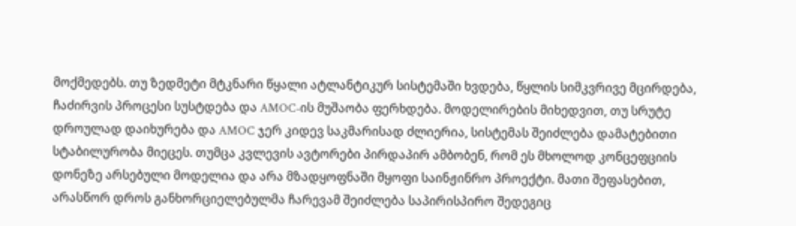მოქმედებს. თუ ზედმეტი მტკნარი წყალი ატლანტიკურ სისტემაში ხვდება, წყლის სიმკვრივე მცირდება, ჩაძირვის პროცესი სუსტდება და AMOC-ის მუშაობა ფერხდება. მოდელირების მიხედვით, თუ სრუტე დროულად დაიხურება და AMOC ჯერ კიდევ საკმარისად ძლიერია, სისტემას შეიძლება დამატებითი სტაბილურობა მიეცეს. თუმცა კვლევის ავტორები პირდაპირ ამბობენ, რომ ეს მხოლოდ კონცეფციის დონეზე არსებული მოდელია და არა მზადყოფნაში მყოფი საინჟინრო პროექტი. მათი შეფასებით, არასწორ დროს განხორციელებულმა ჩარევამ შეიძლება საპირისპირო შედეგიც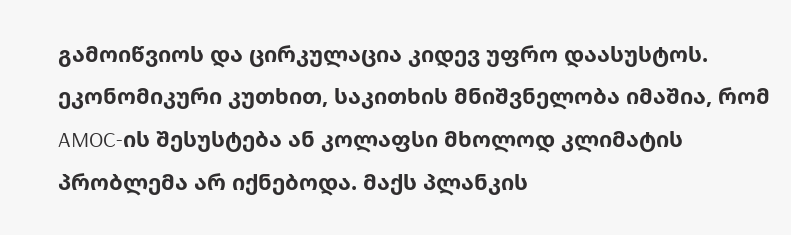გამოიწვიოს და ცირკულაცია კიდევ უფრო დაასუსტოს.
ეკონომიკური კუთხით, საკითხის მნიშვნელობა იმაშია, რომ AMOC-ის შესუსტება ან კოლაფსი მხოლოდ კლიმატის პრობლემა არ იქნებოდა. მაქს პლანკის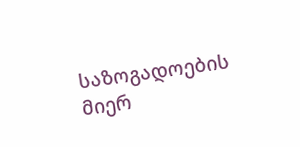საზოგადოების მიერ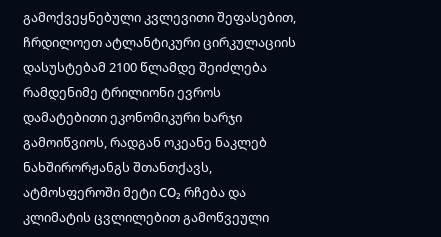გამოქვეყნებული კვლევითი შეფასებით, ჩრდილოეთ ატლანტიკური ცირკულაციის დასუსტებამ 2100 წლამდე შეიძლება რამდენიმე ტრილიონი ევროს დამატებითი ეკონომიკური ხარჯი გამოიწვიოს, რადგან ოკეანე ნაკლებ ნახშირორჟანგს შთანთქავს, ატმოსფეროში მეტი CO₂ რჩება და კლიმატის ცვლილებით გამოწვეული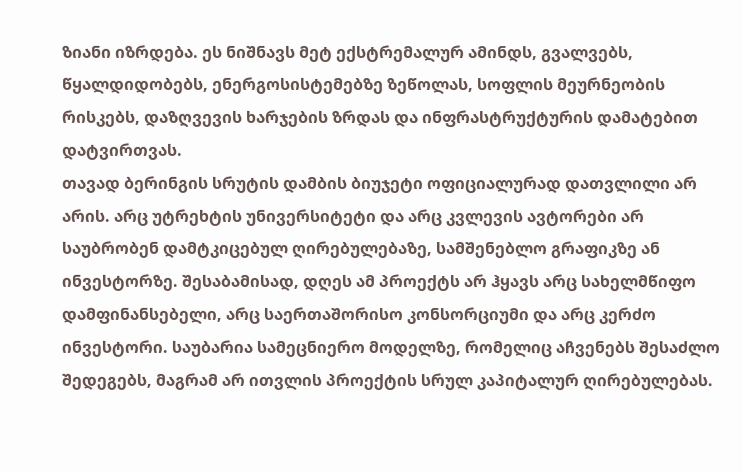ზიანი იზრდება. ეს ნიშნავს მეტ ექსტრემალურ ამინდს, გვალვებს, წყალდიდობებს, ენერგოსისტემებზე ზეწოლას, სოფლის მეურნეობის რისკებს, დაზღვევის ხარჯების ზრდას და ინფრასტრუქტურის დამატებით დატვირთვას.
თავად ბერინგის სრუტის დამბის ბიუჯეტი ოფიციალურად დათვლილი არ არის. არც უტრეხტის უნივერსიტეტი და არც კვლევის ავტორები არ საუბრობენ დამტკიცებულ ღირებულებაზე, სამშენებლო გრაფიკზე ან ინვესტორზე. შესაბამისად, დღეს ამ პროექტს არ ჰყავს არც სახელმწიფო დამფინანსებელი, არც საერთაშორისო კონსორციუმი და არც კერძო ინვესტორი. საუბარია სამეცნიერო მოდელზე, რომელიც აჩვენებს შესაძლო შედეგებს, მაგრამ არ ითვლის პროექტის სრულ კაპიტალურ ღირებულებას.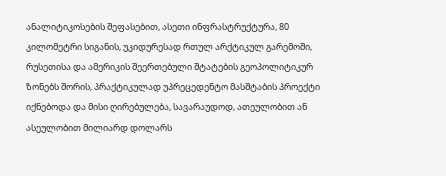ანალიტიკოსების შეფასებით, ასეთი ინფრასტრუქტურა, 80 კილომეტრი სიგანის, უკიდურესად რთულ არქტიკულ გარემოში, რუსეთისა და ამერიკის შეერთებული შტატების გეოპოლიტიკურ ზონებს შორის, პრაქტიკულად უპრეცედენტო მასშტაბის პროექტი იქნებოდა და მისი ღირებულება, სავარაუდოდ, ათეულობით ან ასეულობით მილიარდ დოლარს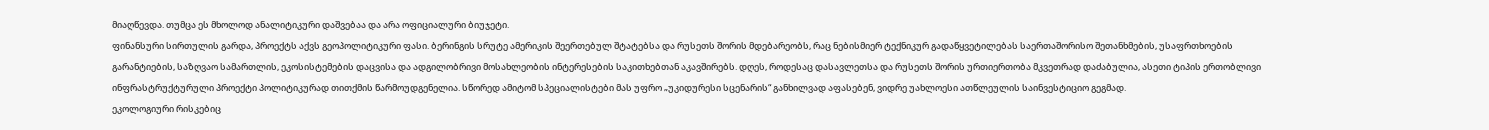მიაღწევდა. თუმცა ეს მხოლოდ ანალიტიკური დაშვებაა და არა ოფიციალური ბიუჯეტი.
ფინანსური სირთულის გარდა, პროექტს აქვს გეოპოლიტიკური ფასი. ბერინგის სრუტე ამერიკის შეერთებულ შტატებსა და რუსეთს შორის მდებარეობს, რაც ნებისმიერ ტექნიკურ გადაწყვეტილებას საერთაშორისო შეთანხმების, უსაფრთხოების გარანტიების, საზღვაო სამართლის, ეკოსისტემების დაცვისა და ადგილობრივი მოსახლეობის ინტერესების საკითხებთან აკავშირებს. დღეს, როდესაც დასავლეთსა და რუსეთს შორის ურთიერთობა მკვეთრად დაძაბულია, ასეთი ტიპის ერთობლივი ინფრასტრუქტურული პროექტი პოლიტიკურად თითქმის წარმოუდგენელია. სწორედ ამიტომ სპეციალისტები მას უფრო „უკიდურესი სცენარის“ განხილვად აფასებენ, ვიდრე უახლოესი ათწლეულის საინვესტიციო გეგმად.
ეკოლოგიური რისკებიც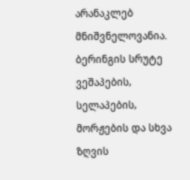არანაკლებ მნიშვნელოვანია. ბერინგის სრუტე ვეშაპების, სელაპების, მორჟების და სხვა ზღვის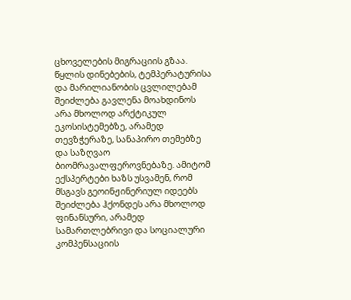ცხოველების მიგრაციის გზაა. წყლის დინებების, ტემპერატურისა და მარილიანობის ცვლილებამ შეიძლება გავლენა მოახდინოს არა მხოლოდ არქტიკულ ეკოსისტემებზე, არამედ თევზჭერაზე, სანაპირო თემებზე და საზღვაო ბიომრავალფეროვნებაზე. ამიტომ ექსპერტები ხაზს უსვამენ, რომ მსგავს გეოინჟინერიულ იდეებს შეიძლება ჰქონდეს არა მხოლოდ ფინანსური, არამედ სამართლებრივი და სოციალური კომპენსაციის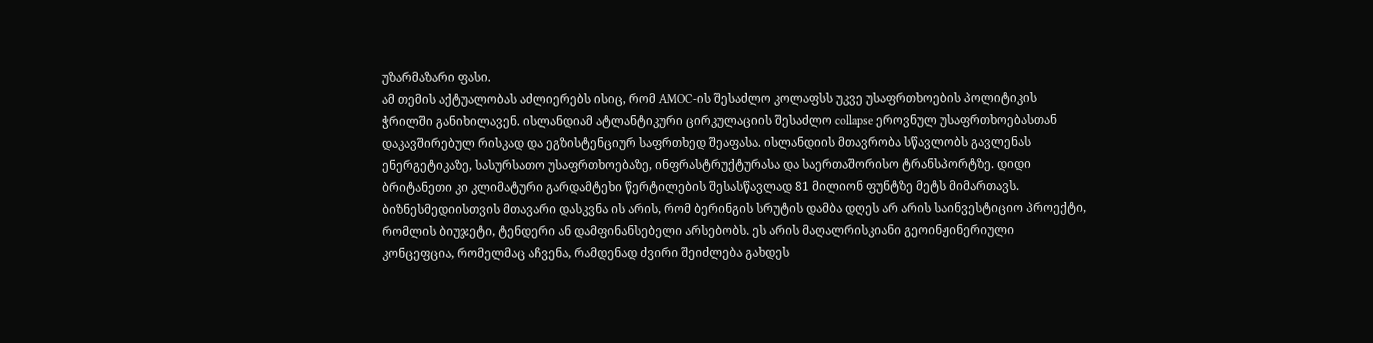უზარმაზარი ფასი.
ამ თემის აქტუალობას აძლიერებს ისიც, რომ AMOC-ის შესაძლო კოლაფსს უკვე უსაფრთხოების პოლიტიკის ჭრილში განიხილავენ. ისლანდიამ ატლანტიკური ცირკულაციის შესაძლო collapse ეროვნულ უსაფრთხოებასთან დაკავშირებულ რისკად და ეგზისტენციურ საფრთხედ შეაფასა. ისლანდიის მთავრობა სწავლობს გავლენას ენერგეტიკაზე, სასურსათო უსაფრთხოებაზე, ინფრასტრუქტურასა და საერთაშორისო ტრანსპორტზე. დიდი ბრიტანეთი კი კლიმატური გარდამტეხი წერტილების შესასწავლად 81 მილიონ ფუნტზე მეტს მიმართავს.
ბიზნესმედიისთვის მთავარი დასკვნა ის არის, რომ ბერინგის სრუტის დამბა დღეს არ არის საინვესტიციო პროექტი, რომლის ბიუჯეტი, ტენდერი ან დამფინანსებელი არსებობს. ეს არის მაღალრისკიანი გეოინჟინერიული კონცეფცია, რომელმაც აჩვენა, რამდენად ძვირი შეიძლება გახდეს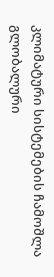კლიმატური სისტემების ჩამოშლა გლობალური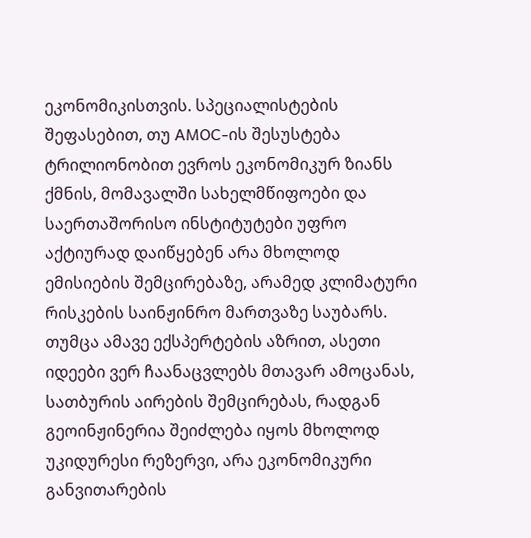ეკონომიკისთვის. სპეციალისტების შეფასებით, თუ AMOC-ის შესუსტება ტრილიონობით ევროს ეკონომიკურ ზიანს ქმნის, მომავალში სახელმწიფოები და საერთაშორისო ინსტიტუტები უფრო აქტიურად დაიწყებენ არა მხოლოდ ემისიების შემცირებაზე, არამედ კლიმატური რისკების საინჟინრო მართვაზე საუბარს. თუმცა ამავე ექსპერტების აზრით, ასეთი იდეები ვერ ჩაანაცვლებს მთავარ ამოცანას, სათბურის აირების შემცირებას, რადგან გეოინჟინერია შეიძლება იყოს მხოლოდ უკიდურესი რეზერვი, არა ეკონომიკური განვითარების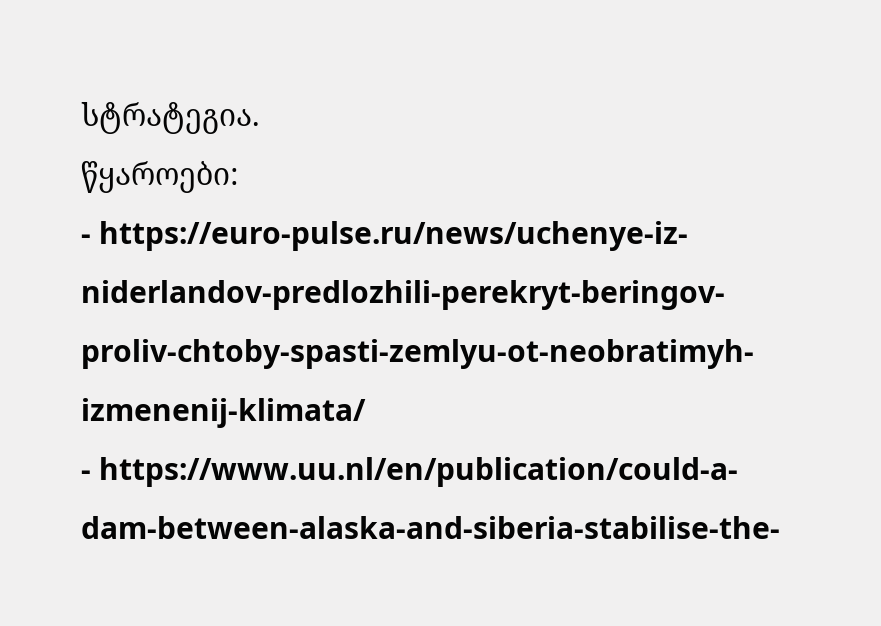სტრატეგია.
წყაროები:
- https://euro-pulse.ru/news/uchenye-iz-niderlandov-predlozhili-perekryt-beringov-proliv-chtoby-spasti-zemlyu-ot-neobratimyh-izmenenij-klimata/
- https://www.uu.nl/en/publication/could-a-dam-between-alaska-and-siberia-stabilise-the-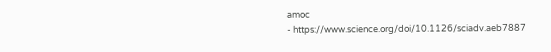amoc
- https://www.science.org/doi/10.1126/sciadv.aeb7887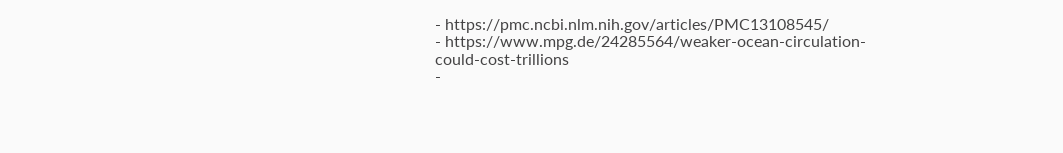- https://pmc.ncbi.nlm.nih.gov/articles/PMC13108545/
- https://www.mpg.de/24285564/weaker-ocean-circulation-could-cost-trillions
-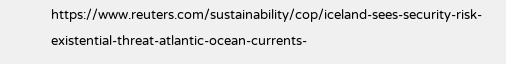https://www.reuters.com/sustainability/cop/iceland-sees-security-risk-existential-threat-atlantic-ocean-currents-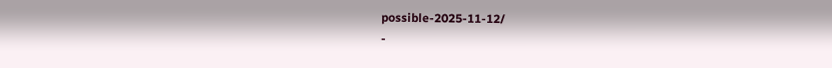possible-2025-11-12/
-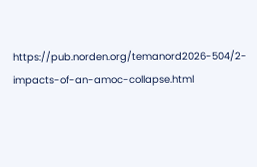https://pub.norden.org/temanord2026-504/2-impacts-of-an-amoc-collapse.html